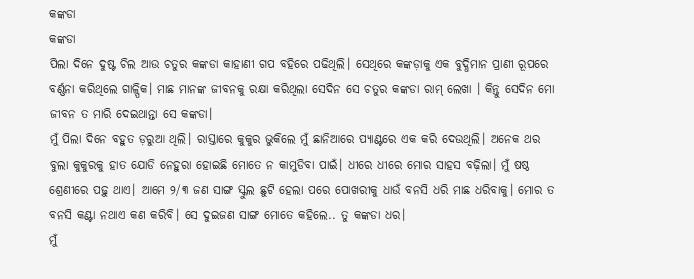କଙ୍କଡା
କଙ୍କଡା
ପିଲା ଦିନେ ଦୁଷ୍ଟ ଚିଲ ଆଉ ଚତୁର କଙ୍କଡା କାହାଣୀ ଗପ ବହିରେ ପଢିଥିଲି। ସେଥିରେ କଙ୍କଡ଼ାକୁ ଏକ ବୁଦ୍ଧିମାନ ପ୍ରାଣୀ ରୂପରେ ବର୍ଣ୍ଣନା କରିଥିଲେ ଗାଳ୍ପିକ। ମାଛ ମାନଙ୍କ ଜୀବନକୁ ରକ୍ଷା କରିଥିଲା ସେଦିନ ସେ ଚତୁର କଙ୍କଡା ରାମ୍ ଲେଖା । କିନ୍ତୁ ସେଦିନ ମୋ ଜୀବନ ତ ମାରି ଦେଇଥାନ୍ତା ସେ କଙ୍କଡା।
ମୁଁ ପିଲା ଦିନେ ବହୁତ ଡ଼ରୁଆ ଥିଲି। ରାସ୍ତାରେ କୁକୁର ଭୁକିଲେ ମୁଁ ଛାନିଆରେ ପ୍ୟାଣ୍ଟରେ ଏକ କରି ଦେଉଥିଲି। ଅନେକ ଥର ବୁଲା କୁକୁରକୁ ହାତ ଯୋଡି ନେହୁରା ହୋଇଛି ମୋତେ ନ କାମୁଡିବା ପାଇଁ। ଧୀରେ ଧୀରେ ମୋର ସାହସ ବଢ଼ିଲା। ମୁଁ ଷଷ୍ଠ ଶ୍ରେଣୀରେ ପଢ଼ୁ ଥାଏ। ଆମେ ୨/୩ ଜଣ ସାଙ୍ଗ ସ୍କୁଲ ଛୁଟି ହେଲା ପରେ ପୋଖରୀକୁ ଧାଉଁ ବନସି ଧରି ମାଛ ଧରିବାକୁ। ମୋର ତ ବନସି କଣ୍ଟା ନଥାଏ କଣ କରିବି। ସେ ଦୁଇଜଣ ସାଙ୍ଗ ମୋତେ କହିଲେ.. ତୁ କଙ୍କଡା ଧର।
ମୁଁ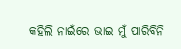କହିଲି ନାଇଁରେ ଭାଇ ମୁଁ ପାରିବିନି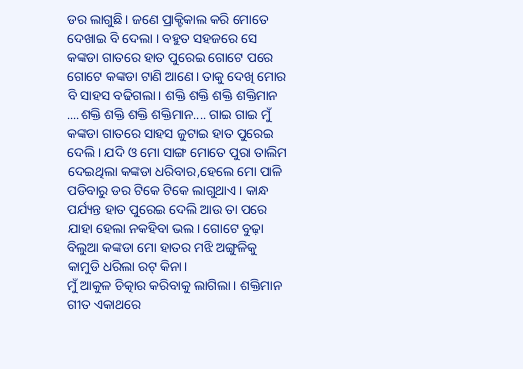ଡର ଲାଗୁଛି। ଜଣେ ପ୍ରାକ୍ଟିକାଲ କରି ମୋତେ ଦେଖାଇ ବି ଦେଲା । ବହୁତ ସହଜରେ ସେ କଙ୍କଡା ଗାତରେ ହାତ ପୁରେଇ ଗୋଟେ ପରେ ଗୋଟେ କଙ୍କଡା ଟାଣି ଆଣେ। ତାକୁ ଦେଖି ମୋର ବି ସାହସ ବଢିଗଲା। ଶକ୍ତି ଶକ୍ତି ଶକ୍ତି ଶକ୍ତିମାନ ....ଶକ୍ତି ଶକ୍ତି ଶକ୍ତି ଶକ୍ତିମାନ.... ଗାଇ ଗାଇ ମୁଁ କଙ୍କଡା ଗାତରେ ସାହସ ଜୁଟାଇ ହାତ ପୁରେଇ ଦେଲି। ଯଦି ଓ ମୋ ସାଙ୍ଗ ମୋତେ ପୁରା ତାଲିମ ଦେଇଥିଲା କଙ୍କଡା ଧରିବାର,ହେଲେ ମୋ ପାଳି ପଡିବାରୁ ଡର ଟିକେ ଟିକେ ଲାଗୁଥାଏ। କାନ୍ଧ ପର୍ଯ୍ୟନ୍ତ ହାତ ପୁରେଇ ଦେଲି ଆଉ ତା ପରେ ଯାହା ହେଲା ନକହିବା ଭଲ। ଗୋଟେ ବୁଢ଼ା ବିଲୁଆ କଙ୍କଡା ମୋ ହାତର ମଝି ଅଙ୍ଗୁଳିକୁ କାମୁଡି ଧରିଲା ରଟ୍ କିନା।
ମୁଁ ଆକୁଳ ଚିତ୍କାର କରିବାକୁ ଲାଗିଲା। ଶକ୍ତିମାନ ଗୀତ ଏକାଥରେ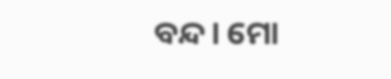ବନ୍ଦ। ମୋ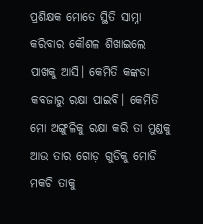ପ୍ରଶିକ୍ଷକ ମୋତେ ସ୍ଥିତି ସାମ୍ନା କରିବାର କୌଶଳ ଶିଖାଇଲେ ପାଖକୁ ଆସି। କେମିତି କଙ୍କଡା କବଜାରୁ ରକ୍ଷା ପାଇବି। କେମିତି ମୋ ଅଙ୍ଗୁଳିକୁ ରକ୍ଷା କରି ତା ମୁଣ୍ଡକୁ ଆଉ ତାର ଗୋଡ଼ ଗୁଡିକୁ ମୋଡି ମକଚି ତାକୁ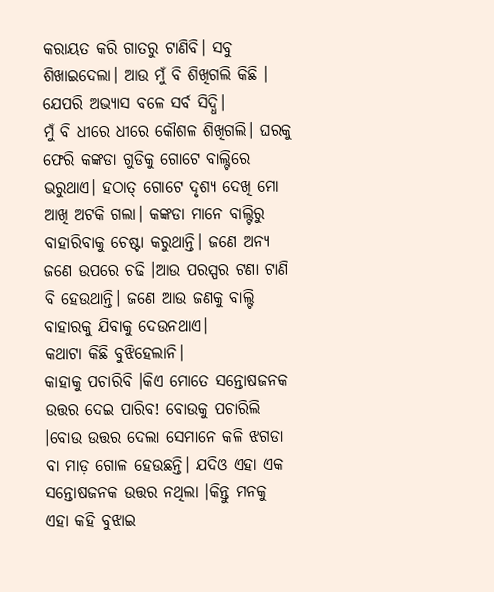କରାୟତ କରି ଗାତରୁ ଟାଣିବି। ସବୁ ଶିଖାଇଦେଲା। ଆଉ ମୁଁ ବି ଶିଖିଗଲି କିଛି । ଯେପରି ଅଭ୍ୟାସ ବଳେ ସର୍ବ ସିଦ୍ଧି।
ମୁଁ ବି ଧୀରେ ଧୀରେ କୌଶଳ ଶିଖିଗଲି। ଘରକୁ ଫେରି କଙ୍କଡା ଗୁଡିକୁ ଗୋଟେ ବାଲ୍ଟିରେ ଭରୁଥାଏ। ହଠାତ୍ ଗୋଟେ ଦୃଶ୍ୟ ଦେଖି ମୋ ଆଖି ଅଟକି ଗଲା। କଙ୍କଡା ମାନେ ବାଲ୍ଟିରୁ ବାହାରିବାକୁ ଚେଷ୍ଟା କରୁଥାନ୍ତି। ଜଣେ ଅନ୍ୟ ଜଣେ ଉପରେ ଚଢି ।ଆଉ ପରସ୍ପର ଟଣା ଟାଣି ବି ହେଉଥାନ୍ତି। ଜଣେ ଆଉ ଜଣକୁ ବାଲ୍ଟି ବାହାରକୁ ଯିବାକୁ ଦେଉନଥାଏ।
କଥାଟା କିଛି ବୁଝିହେଲାନି।
କାହାକୁ ପଚାରିବି ।କିଏ ମୋତେ ସନ୍ତୋଷଜନକ ଉତ୍ତର ଦେଇ ପାରିବ! ବୋଉକୁ ପଚାରିଲି ।ବୋଉ ଉତ୍ତର ଦେଲା ସେମାନେ କଳି ଝଗଡା ବା ମାଡ଼ ଗୋଳ ହେଉଛନ୍ତି। ଯଦିଓ ଏହା ଏକ ସନ୍ତୋଷଜନକ ଉତ୍ତର ନଥିଲା ।କିନ୍ତୁ ମନକୁ ଏହା କହି ବୁଝାଇ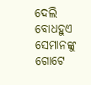ଦେଲି ବୋଧହୁଏ ସେମାନଙ୍କୁ ଗୋଟେ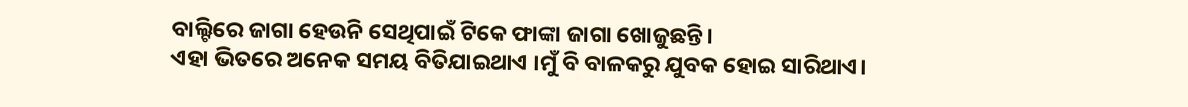ବାଲ୍ଟିରେ ଜାଗା ହେଉନି ସେଥିପାଇଁ ଟିକେ ଫାଙ୍କା ଜାଗା ଖୋଜୁଛନ୍ତି।
ଏହା ଭିତରେ ଅନେକ ସମୟ ବିତିଯାଇଥାଏ ।ମୁଁ ବି ବାଳକରୁ ଯୁବକ ହୋଇ ସାରିଥାଏ।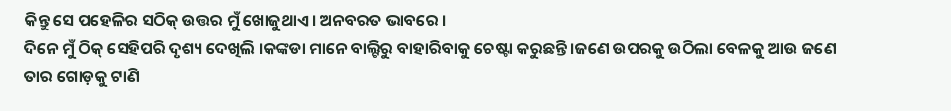କିନ୍ତୁ ସେ ପହେଳିର ସଠିକ୍ ଉତ୍ତର ମୁଁ ଖୋଜୁଥାଏ। ଅନବରତ ଭାବରେ ।
ଦିନେ ମୁଁ ଠିକ୍ ସେହିପରି ଦୃଶ୍ୟ ଦେଖିଲି ।କଙ୍କଡା ମାନେ ବାଲ୍ଟିରୁ ବାହାରିବାକୁ ଚେଷ୍ଟା କରୁଛନ୍ତି ।ଜଣେ ଉପରକୁ ଉଠିଲା ବେଳକୁ ଆଉ ଜଣେ ତାର ଗୋଡ଼କୁ ଟାଣି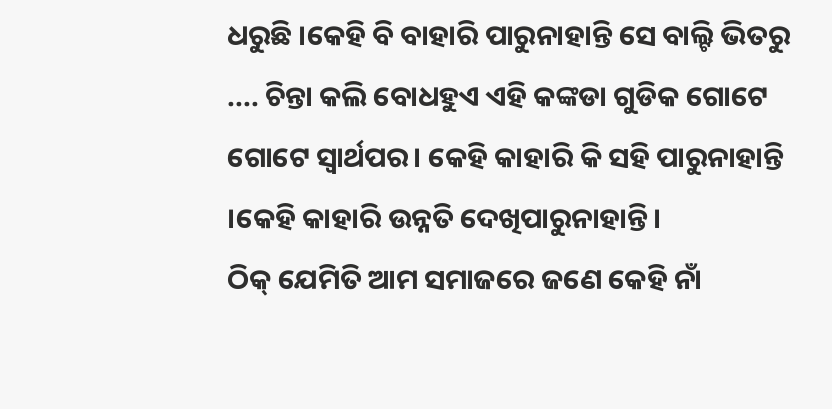ଧରୁଛି ।କେହି ବି ବାହାରି ପାରୁନାହାନ୍ତି ସେ ବାଲ୍ଟି ଭିତରୁ .... ଚିନ୍ତା କଲି ବୋଧହୁଏ ଏହି କଙ୍କଡା ଗୁଡିକ ଗୋଟେ ଗୋଟେ ସ୍ୱାର୍ଥପର। କେହି କାହାରି କି ସହି ପାରୁନାହାନ୍ତି ।କେହି କାହାରି ଉନ୍ନତି ଦେଖିପାରୁନାହାନ୍ତି।
ଠିକ୍ ଯେମିତି ଆମ ସମାଜରେ ଜଣେ କେହି ନାଁ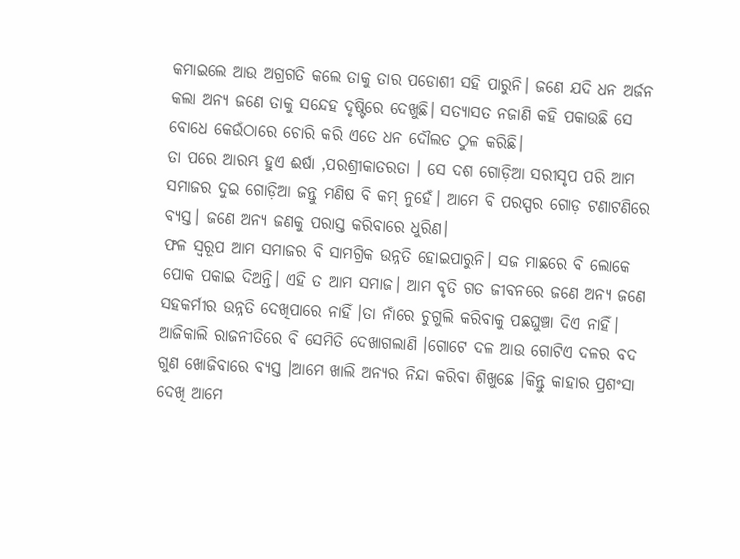କମାଇଲେ ଆଉ ଅଗ୍ରଗତି କଲେ ତାକୁ ତାର ପଡୋଶୀ ସହି ପାରୁନି। ଜଣେ ଯଦି ଧନ ଅର୍ଜନ କଲା ଅନ୍ୟ ଜଣେ ତାକୁ ସନ୍ଦେହ ଦୃଷ୍ଟିରେ ଦେଖୁଛି। ସତ୍ୟାସତ ନଜାଣି କହି ପକାଉଛି ସେ ବୋଧେ କେଉଁଠାରେ ଚୋରି କରି ଏତେ ଧନ ଦୌଲତ ଠୁଳ କରିଛି।
ତା ପରେ ଆରମ୍ଭ ହୁଏ ଈର୍ଷା ,ପରଶ୍ରୀକାତରତା । ସେ ଦଶ ଗୋଡ଼ିଆ ସରୀସୃପ ପରି ଆମ ସମାଜର ଦୁଇ ଗୋଡ଼ିଆ ଜନ୍ତୁ ମଣିଷ ବି କମ୍ ନୁହେଁ। ଆମେ ବି ପରସ୍ପର ଗୋଡ଼ ଟଣାଟଣିରେ ବ୍ୟସ୍ତ। ଜଣେ ଅନ୍ୟ ଜଣକୁ ପରାସ୍ତ କରିବାରେ ଧୁରିଣ।
ଫଳ ସ୍ୱରୂପ ଆମ ସମାଜର ବି ସାମଗ୍ରିକ ଉନ୍ନତି ହୋଇପାରୁନି। ସଜ ମାଛରେ ବି ଲୋକେ ପୋକ ପକାଇ ଦିଅନ୍ତି। ଏହି ତ ଆମ ସମାଜ। ଆମ ବୃତି ଗତ ଜୀବନରେ ଜଣେ ଅନ୍ୟ ଜଣେ ସହକର୍ମୀର ଉନ୍ନତି ଦେଖିପାରେ ନାହିଁ ।ତା ନାଁରେ ଚୁଗୁଲି କରିବାକୁ ପଛଘୁଞ୍ଚା ଦିଏ ନାହିଁ।
ଆଜିକାଲି ରାଜନୀତିରେ ବି ସେମିତି ଦେଖାଗଲାଣି ।ଗୋଟେ ଦଳ ଆଉ ଗୋଟିଏ ଦଳର ବଦ ଗୁଣ ଖୋଜିବାରେ ବ୍ୟସ୍ତ ।ଆମେ ଖାଲି ଅନ୍ୟର ନିନ୍ଦା କରିବା ଶିଖୁଛେ ।କିନ୍ତୁ କାହାର ପ୍ରଶଂସା ଦେଖି ଆମେ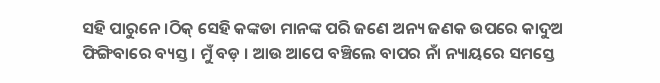ସହି ପାରୁନେ ।ଠିକ୍ ସେହି କଙ୍କଡା ମାନଙ୍କ ପରି ଜଣେ ଅନ୍ୟ ଜଣକ ଉପରେ କାଦୁଅ ଫିଙ୍ଗିବାରେ ବ୍ୟସ୍ତ। ମୁଁ ବଡ଼ । ଆଉ ଆପେ ବଞ୍ଚିଲେ ବାପର ନାଁ ନ୍ୟାୟରେ ସମସ୍ତେ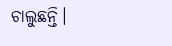ଚାଲୁଛନ୍ତି।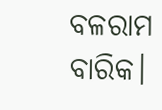ବଳରାମ ବାରିକ।